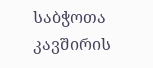საბჭოთა კავშირის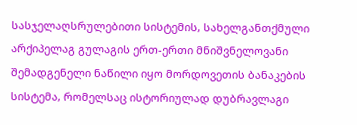სასჯელაღსრულებითი სისტემის, სახელგანთქმული არქიპელაგ გულაგის ერთ-ერთი მნიშვნელოვანი შემადგენელი ნაწილი იყო მორდოვეთის ბანაკების სისტემა, რომელსაც ისტორიულად დუბრავლაგი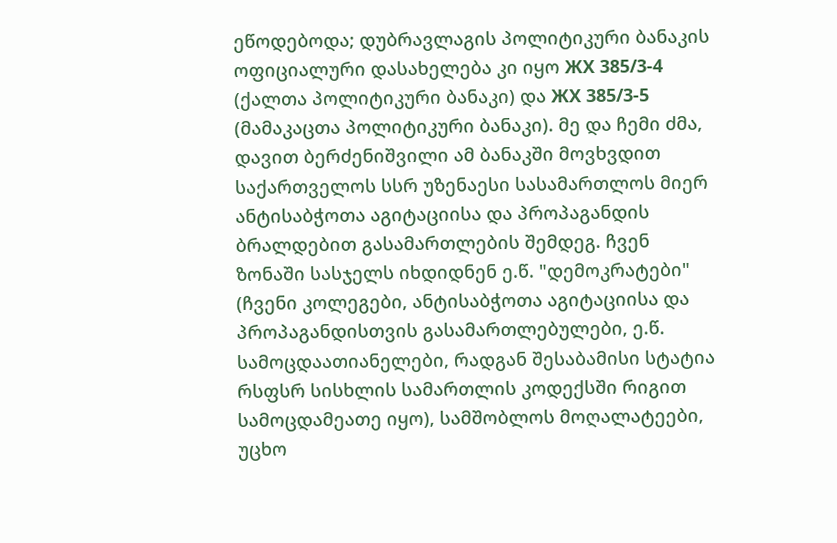ეწოდებოდა; დუბრავლაგის პოლიტიკური ბანაკის ოფიციალური დასახელება კი იყო ЖХ 385/3-4 (ქალთა პოლიტიკური ბანაკი) და ЖХ 385/3-5 (მამაკაცთა პოლიტიკური ბანაკი). მე და ჩემი ძმა, დავით ბერძენიშვილი ამ ბანაკში მოვხვდით საქართველოს სსრ უზენაესი სასამართლოს მიერ ანტისაბჭოთა აგიტაციისა და პროპაგანდის ბრალდებით გასამართლების შემდეგ. ჩვენ ზონაში სასჯელს იხდიდნენ ე.წ. "დემოკრატები" (ჩვენი კოლეგები, ანტისაბჭოთა აგიტაციისა და პროპაგანდისთვის გასამართლებულები, ე.წ. სამოცდაათიანელები, რადგან შესაბამისი სტატია რსფსრ სისხლის სამართლის კოდექსში რიგით სამოცდამეათე იყო), სამშობლოს მოღალატეები, უცხო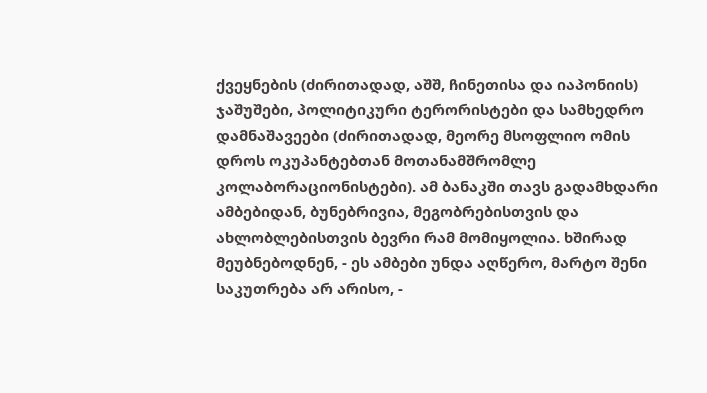ქვეყნების (ძირითადად, აშშ, ჩინეთისა და იაპონიის) ჯაშუშები, პოლიტიკური ტერორისტები და სამხედრო დამნაშავეები (ძირითადად, მეორე მსოფლიო ომის დროს ოკუპანტებთან მოთანამშრომლე კოლაბორაციონისტები). ამ ბანაკში თავს გადამხდარი ამბებიდან, ბუნებრივია, მეგობრებისთვის და ახლობლებისთვის ბევრი რამ მომიყოლია. ხშირად მეუბნებოდნენ, - ეს ამბები უნდა აღწერო, მარტო შენი საკუთრება არ არისო, -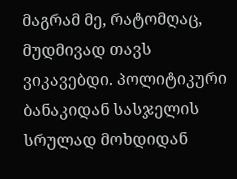მაგრამ მე, რატომღაც, მუდმივად თავს ვიკავებდი. პოლიტიკური ბანაკიდან სასჯელის სრულად მოხდიდან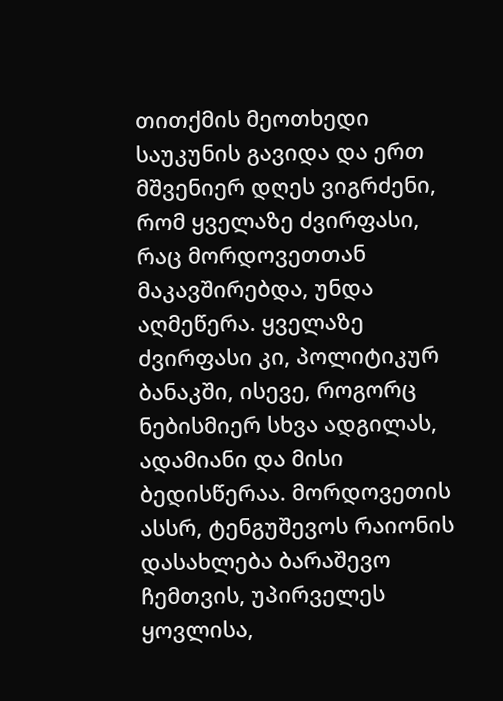თითქმის მეოთხედი საუკუნის გავიდა და ერთ მშვენიერ დღეს ვიგრძენი, რომ ყველაზე ძვირფასი, რაც მორდოვეთთან მაკავშირებდა, უნდა აღმეწერა. ყველაზე ძვირფასი კი, პოლიტიკურ ბანაკში, ისევე, როგორც ნებისმიერ სხვა ადგილას, ადამიანი და მისი ბედისწერაა. მორდოვეთის ასსრ, ტენგუშევოს რაიონის დასახლება ბარაშევო ჩემთვის, უპირველეს ყოვლისა,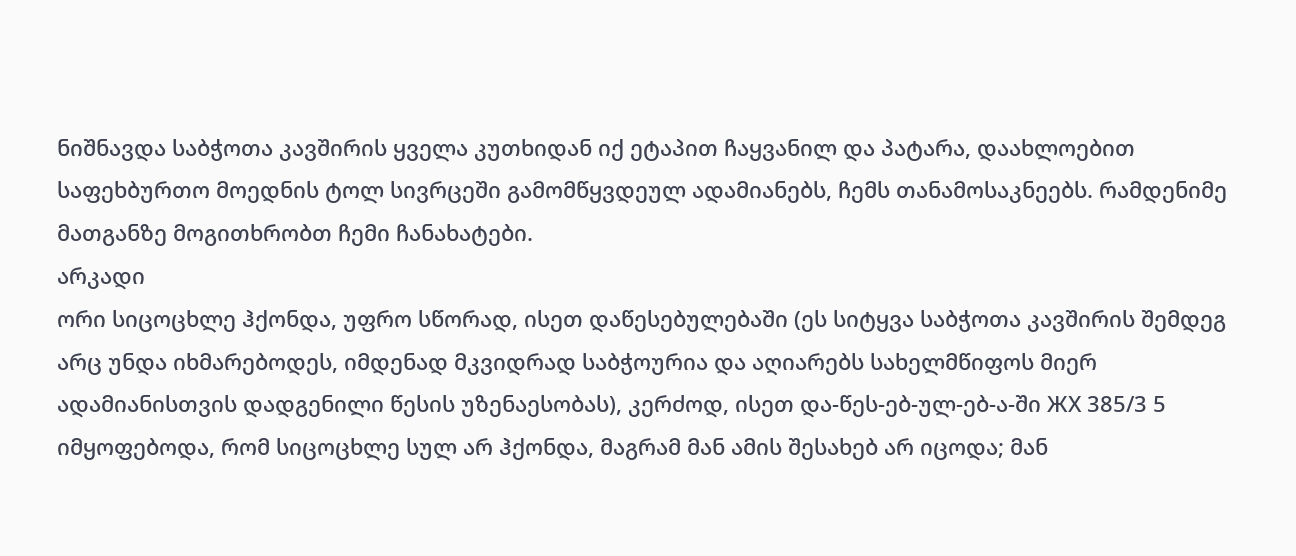ნიშნავდა საბჭოთა კავშირის ყველა კუთხიდან იქ ეტაპით ჩაყვანილ და პატარა, დაახლოებით საფეხბურთო მოედნის ტოლ სივრცეში გამომწყვდეულ ადამიანებს, ჩემს თანამოსაკნეებს. რამდენიმე მათგანზე მოგითხრობთ ჩემი ჩანახატები.
არკადი
ორი სიცოცხლე ჰქონდა, უფრო სწორად, ისეთ დაწესებულებაში (ეს სიტყვა საბჭოთა კავშირის შემდეგ არც უნდა იხმარებოდეს, იმდენად მკვიდრად საბჭოურია და აღიარებს სახელმწიფოს მიერ ადამიანისთვის დადგენილი წესის უზენაესობას), კერძოდ, ისეთ და-წეს-ებ-ულ-ებ-ა-ში ЖХ 385/3 5 იმყოფებოდა, რომ სიცოცხლე სულ არ ჰქონდა, მაგრამ მან ამის შესახებ არ იცოდა; მან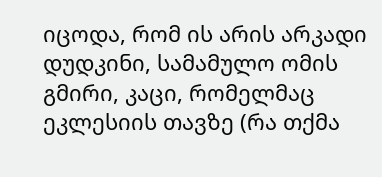იცოდა, რომ ის არის არკადი დუდკინი, სამამულო ომის გმირი, კაცი, რომელმაც ეკლესიის თავზე (რა თქმა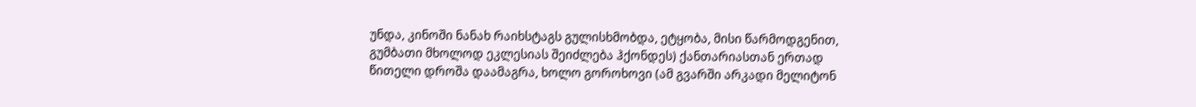უნდა, კინოში ნანახ რაიხსტაგს გულისხმობდა, ეტყობა, მისი წარმოდგენით, გუმბათი მხოლოდ ეკლესიას შეიძლება ჰქონდეს) ქანთარიასთან ერთად წითელი დროშა დაამაგრა, ხოლო გოროხოვი (ამ გვარში არკადი მელიტონ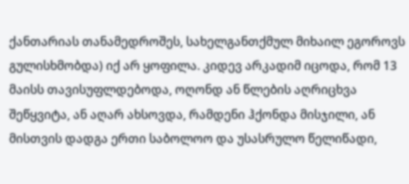ქანთარიას თანამედროშეს, სახელგანთქმულ მიხაილ ეგოროვს გულისხმობდა) იქ არ ყოფილა. კიდევ არკადიმ იცოდა, რომ 13 მაისს თავისუფლდებოდა, ოღონდ ან წლების აღრიცხვა შეწყვიტა, ან აღარ ახსოვდა, რამდენი ჰქონდა მისჯილი, ან მისთვის დადგა ერთი საბოლოო და უსასრულო წელიწადი,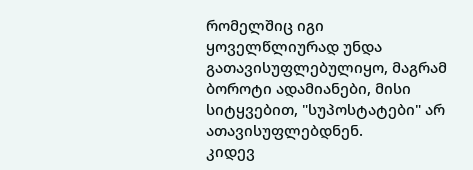რომელშიც იგი ყოველწლიურად უნდა გათავისუფლებულიყო, მაგრამ ბოროტი ადამიანები, მისი სიტყვებით, "სუპოსტატები" არ ათავისუფლებდნენ.
კიდევ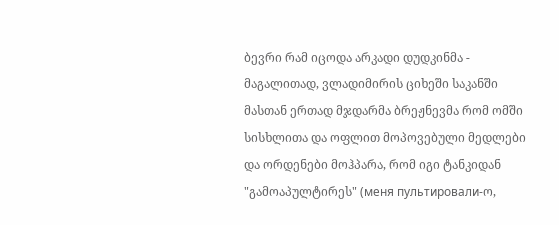ბევრი რამ იცოდა არკადი დუდკინმა - მაგალითად, ვლადიმირის ციხეში საკანში მასთან ერთად მჯდარმა ბრეჟნევმა რომ ომში სისხლითა და ოფლით მოპოვებული მედლები და ორდენები მოჰპარა, რომ იგი ტანკიდან "გამოაპულტირეს" (меня пультировали-ო,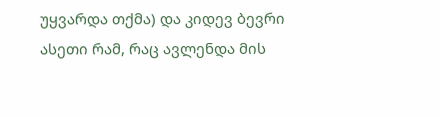უყვარდა თქმა) და კიდევ ბევრი ასეთი რამ, რაც ავლენდა მის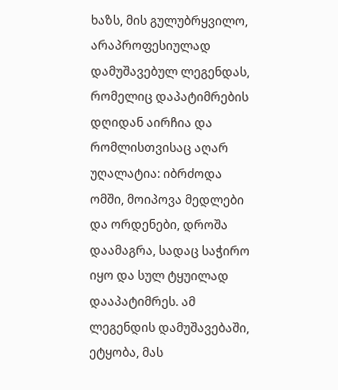ხაზს, მის გულუბრყვილო, არაპროფესიულად დამუშავებულ ლეგენდას, რომელიც დაპატიმრების დღიდან აირჩია და რომლისთვისაც აღარ უღალატია: იბრძოდა ომში, მოიპოვა მედლები და ორდენები, დროშა დაამაგრა, სადაც საჭირო იყო და სულ ტყუილად დააპატიმრეს. ამ ლეგენდის დამუშავებაში, ეტყობა, მას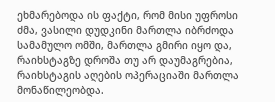ეხმარებოდა ის ფაქტი, რომ მისი უფროსი ძმა, ვასილი დუდკინი მართლა იბრძოდა სამამულო ომში, მართლა გმირი იყო და, რაიხსტაგზე დროშა თუ არ დაუმაგრებია, რაიხსტაგის აღების ოპერაციაში მართლა მონაწილეობდა.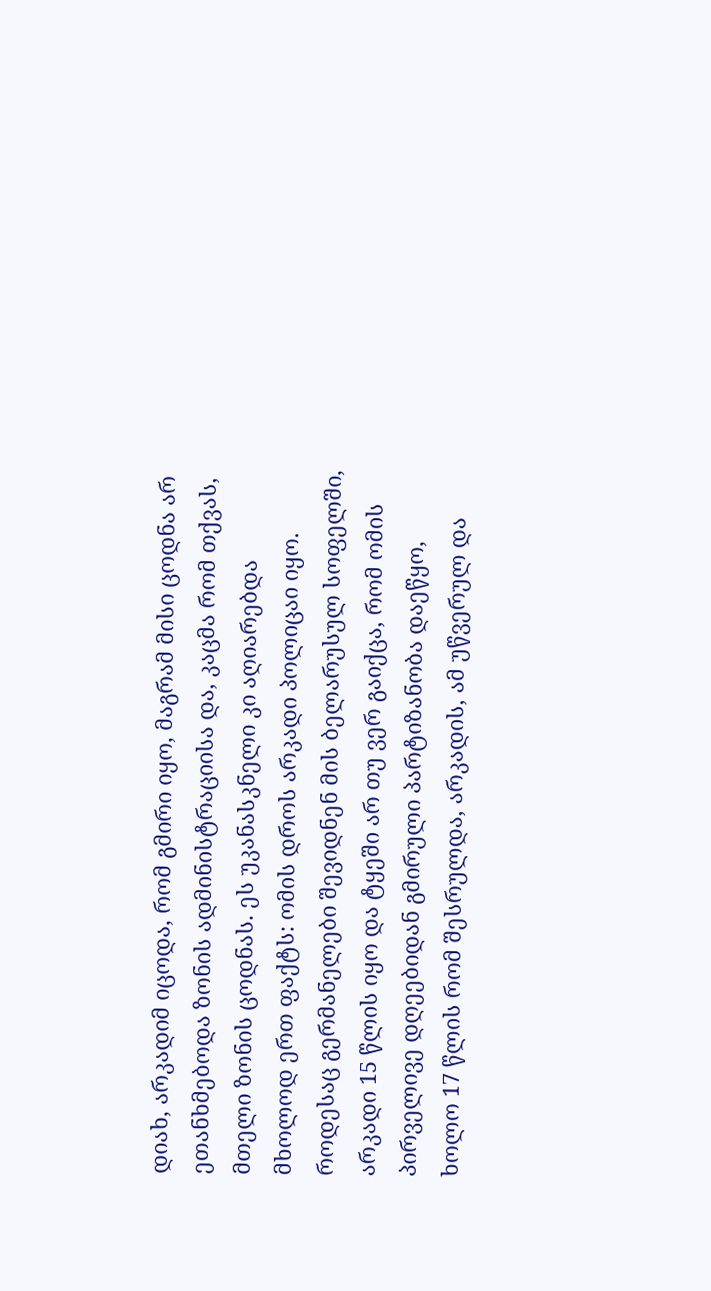დიახ, არკადიმ იცოდა, რომ გმირი იყო, მაგრამ მისი ცოდნა არ ეთანხმებოდა ზონის ადმინისტრაციისა და, კაცმა რომ თქვას, მთელი ზონის ცოდნას. ეს უკანასკნელი კი აღიარებდა მხოლოდ ერთ ფაქტს: ომის დროს არკადი პოლიცაი იყო. როდესაც გერმანელები შევიდნენ მის ბელარუსულ სოფელში, არკადი 15 წლის იყო და ტყეში არ თუ ვერ გაიქცა, რომ ომის პირველივე დღეებიდან გმირული პარტიზანობა დაეწყო, ხოლო 17 წლის რომ შესრულდა, არკადის, ამ უწვერულ და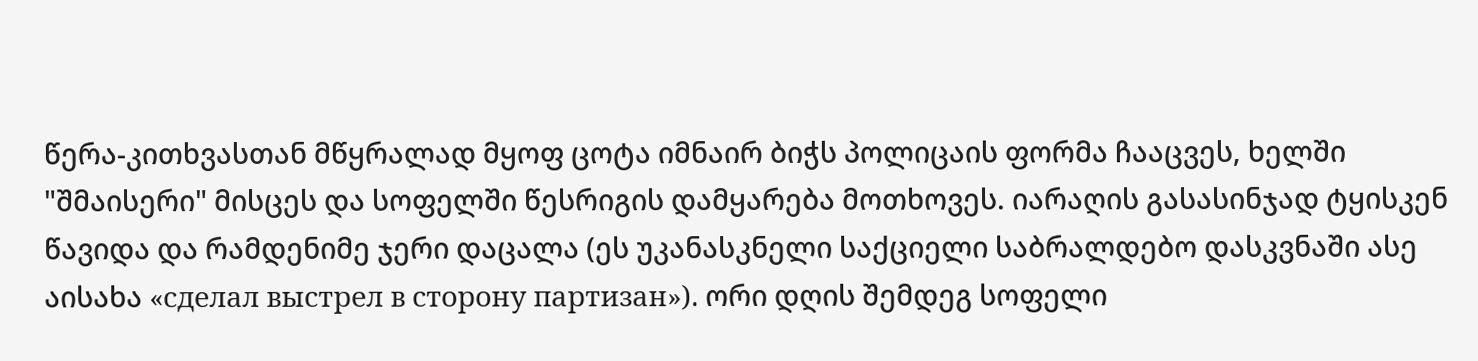წერა-კითხვასთან მწყრალად მყოფ ცოტა იმნაირ ბიჭს პოლიცაის ფორმა ჩააცვეს, ხელში "შმაისერი" მისცეს და სოფელში წესრიგის დამყარება მოთხოვეს. იარაღის გასასინჯად ტყისკენ წავიდა და რამდენიმე ჯერი დაცალა (ეს უკანასკნელი საქციელი საბრალდებო დასკვნაში ასე აისახა «сделал выстрел в сторону партизан»). ორი დღის შემდეგ სოფელი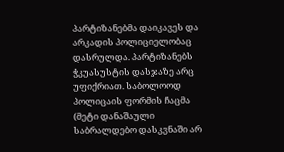პარტიზანებმა დაიკავეს და არკადის პოლიციელობაც დასრულდა. პარტიზანებს ჭკუასუსტის დასჯაზე არც უფიქრიათ. საბოლოოდ პოლიცაის ფორმის ჩაცმა (მეტი დანაშაული საბრალდებო დასკვნაში არ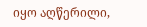იყო აღწერილი,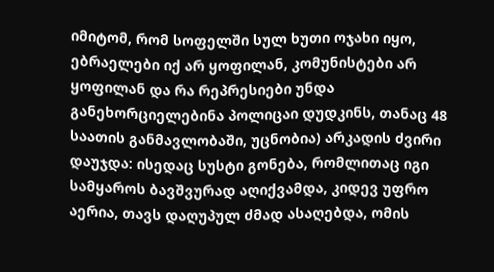იმიტომ, რომ სოფელში სულ ხუთი ოჯახი იყო, ებრაელები იქ არ ყოფილან, კომუნისტები არ ყოფილან და რა რეპრესიები უნდა განეხორციელებინა პოლიცაი დუდკინს, თანაც 48 საათის განმავლობაში, უცნობია) არკადის ძვირი დაუჯდა: ისედაც სუსტი გონება, რომლითაც იგი სამყაროს ბავშვურად აღიქვამდა, კიდევ უფრო აერია, თავს დაღუპულ ძმად ასაღებდა, ომის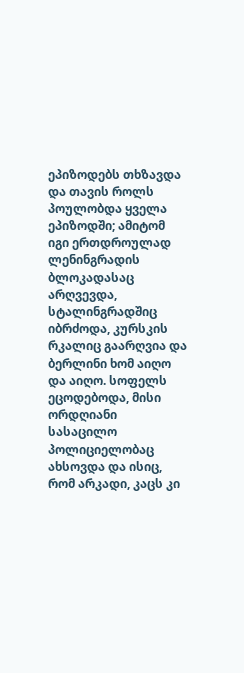ეპიზოდებს თხზავდა და თავის როლს პოულობდა ყველა ეპიზოდში; ამიტომ იგი ერთდროულად ლენინგრადის ბლოკადასაც არღვევდა, სტალინგრადშიც იბრძოდა, კურსკის რკალიც გაარღვია და ბერლინი ხომ აიღო და აიღო. სოფელს ეცოდებოდა, მისი ორდღიანი სასაცილო პოლიციელობაც ახსოვდა და ისიც, რომ არკადი, კაცს კი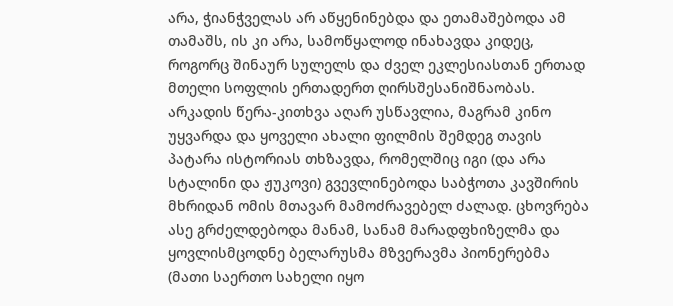არა, ჭიანჭველას არ აწყენინებდა და ეთამაშებოდა ამ თამაშს, ის კი არა, სამოწყალოდ ინახავდა კიდეც, როგორც შინაურ სულელს და ძველ ეკლესიასთან ერთად მთელი სოფლის ერთადერთ ღირსშესანიშნაობას.
არკადის წერა-კითხვა აღარ უსწავლია, მაგრამ კინო უყვარდა და ყოველი ახალი ფილმის შემდეგ თავის პატარა ისტორიას თხზავდა, რომელშიც იგი (და არა სტალინი და ჟუკოვი) გვევლინებოდა საბჭოთა კავშირის მხრიდან ომის მთავარ მამოძრავებელ ძალად. ცხოვრება ასე გრძელდებოდა მანამ, სანამ მარადფხიზელმა და ყოვლისმცოდნე ბელარუსმა მზვერავმა პიონერებმა (მათი საერთო სახელი იყო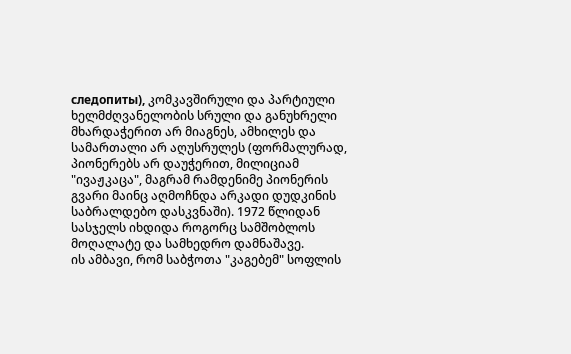следопиты), კომკავშირული და პარტიული ხელმძღვანელობის სრული და განუხრელი მხარდაჭერით არ მიაგნეს, ამხილეს და სამართალი არ აღუსრულეს (ფორმალურად, პიონერებს არ დაუჭერით, მილიციამ "ივაჟკაცა", მაგრამ რამდენიმე პიონერის გვარი მაინც აღმოჩნდა არკადი დუდკინის საბრალდებო დასკვნაში). 1972 წლიდან სასჯელს იხდიდა როგორც სამშობლოს მოღალატე და სამხედრო დამნაშავე.
ის ამბავი, რომ საბჭოთა "კაგებემ" სოფლის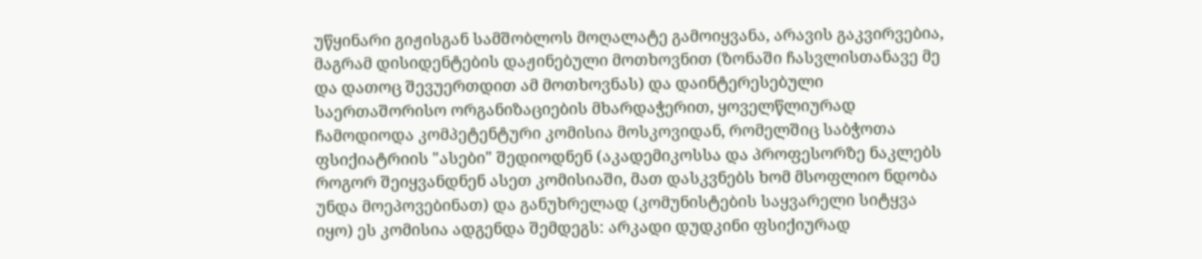უწყინარი გიჟისგან სამშობლოს მოღალატე გამოიყვანა, არავის გაკვირვებია, მაგრამ დისიდენტების დაჟინებული მოთხოვნით (ზონაში ჩასვლისთანავე მე და დათოც შევუერთდით ამ მოთხოვნას) და დაინტერესებული საერთაშორისო ორგანიზაციების მხარდაჭერით, ყოველწლიურად ჩამოდიოდა კომპეტენტური კომისია მოსკოვიდან, რომელშიც საბჭოთა ფსიქიატრიის "ასები" შედიოდნენ (აკადემიკოსსა და პროფესორზე ნაკლებს როგორ შეიყვანდნენ ასეთ კომისიაში, მათ დასკვნებს ხომ მსოფლიო ნდობა უნდა მოეპოვებინათ) და განუხრელად (კომუნისტების საყვარელი სიტყვა იყო) ეს კომისია ადგენდა შემდეგს: არკადი დუდკინი ფსიქიურად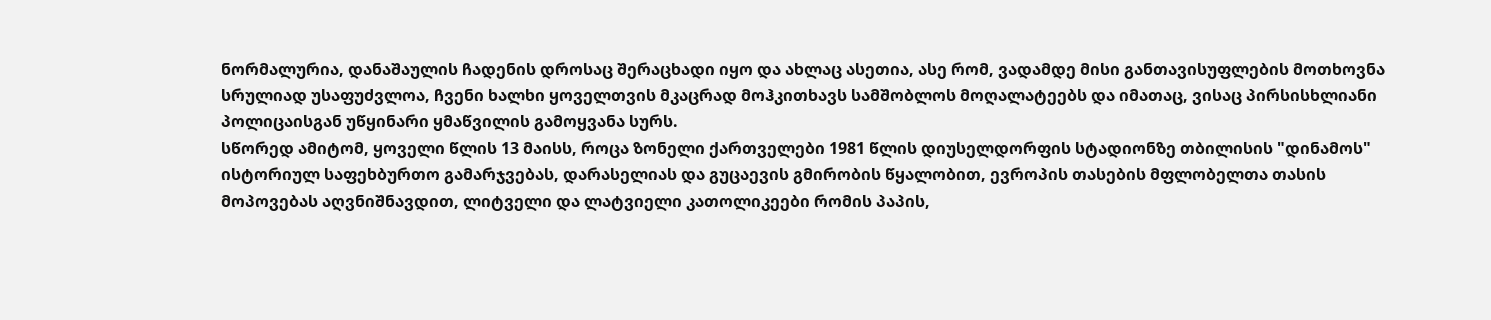ნორმალურია, დანაშაულის ჩადენის დროსაც შერაცხადი იყო და ახლაც ასეთია, ასე რომ, ვადამდე მისი განთავისუფლების მოთხოვნა სრულიად უსაფუძვლოა, ჩვენი ხალხი ყოველთვის მკაცრად მოჰკითხავს სამშობლოს მოღალატეებს და იმათაც, ვისაც პირსისხლიანი პოლიცაისგან უწყინარი ყმაწვილის გამოყვანა სურს.
სწორედ ამიტომ, ყოველი წლის 13 მაისს, როცა ზონელი ქართველები 1981 წლის დიუსელდორფის სტადიონზე თბილისის "დინამოს" ისტორიულ საფეხბურთო გამარჯვებას, დარასელიას და გუცაევის გმირობის წყალობით, ევროპის თასების მფლობელთა თასის მოპოვებას აღვნიშნავდით, ლიტველი და ლატვიელი კათოლიკეები რომის პაპის,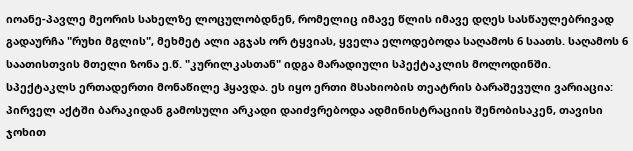იოანე-პავლე მეორის სახელზე ლოცულობდნენ, რომელიც იმავე წლის იმავე დღეს სასწაულებრივად გადაურჩა "რუხი მგლის", მეხმეტ ალი აგჯას ორ ტყვიას, ყველა ელოდებოდა საღამოს 6 საათს. საღამოს 6 საათისთვის მთელი ზონა ე.წ. "კურილკასთან" იდგა მარადიული სპექტაკლის მოლოდინში.
სპექტაკლს ერთადერთი მონაწილე ჰყავდა. ეს იყო ერთი მსახიობის თეატრის ბარაშევული ვარიაცია: პირველ აქტში ბარაკიდან გამოსული არკადი დაიძვრებოდა ადმინისტრაციის შენობისაკენ, თავისი ჯოხით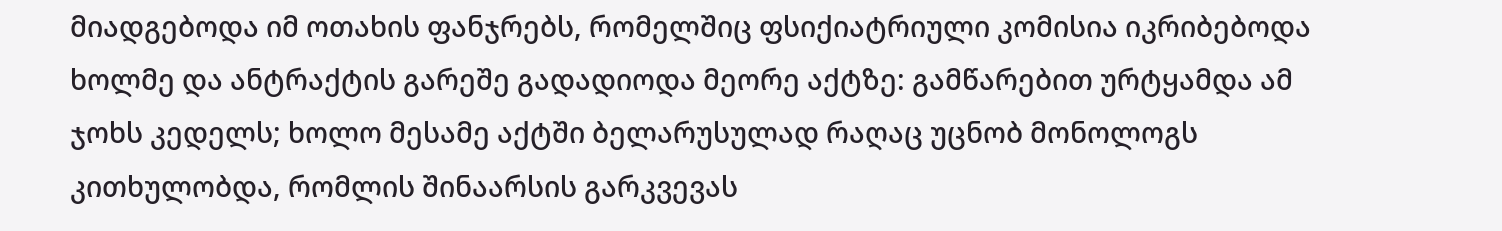მიადგებოდა იმ ოთახის ფანჯრებს, რომელშიც ფსიქიატრიული კომისია იკრიბებოდა ხოლმე და ანტრაქტის გარეშე გადადიოდა მეორე აქტზე: გამწარებით ურტყამდა ამ ჯოხს კედელს; ხოლო მესამე აქტში ბელარუსულად რაღაც უცნობ მონოლოგს კითხულობდა, რომლის შინაარსის გარკვევას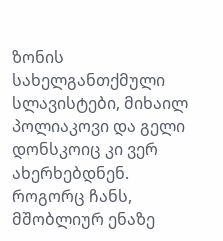ზონის სახელგანთქმული სლავისტები, მიხაილ პოლიაკოვი და გელი დონსკოიც კი ვერ ახერხებდნენ. როგორც ჩანს, მშობლიურ ენაზე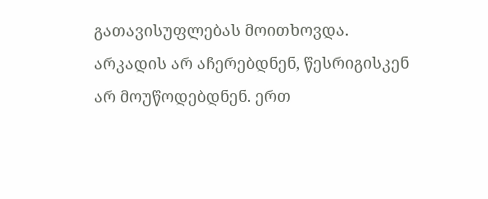გათავისუფლებას მოითხოვდა.
არკადის არ აჩერებდნენ, წესრიგისკენ არ მოუწოდებდნენ. ერთ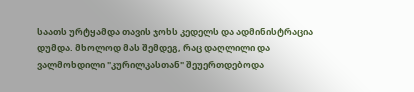საათს ურტყამდა თავის ჯოხს კედელს და ადმინისტრაცია დუმდა. მხოლოდ მას შემდეგ, რაც დაღლილი და ვალმოხდილი "კურილკასთან" შეუერთდებოდა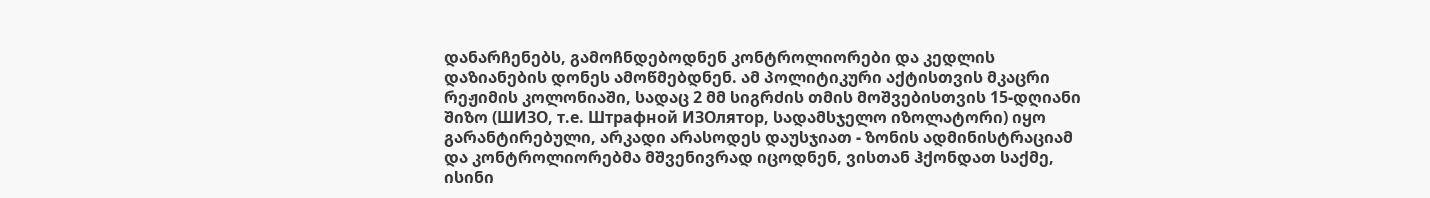დანარჩენებს, გამოჩნდებოდნენ კონტროლიორები და კედლის დაზიანების დონეს ამოწმებდნენ. ამ პოლიტიკური აქტისთვის მკაცრი რეჟიმის კოლონიაში, სადაც 2 მმ სიგრძის თმის მოშვებისთვის 15-დღიანი შიზო (ШИЗО, т.е. Штрафной ИЗОлятор, სადამსჯელო იზოლატორი) იყო გარანტირებული, არკადი არასოდეს დაუსჯიათ - ზონის ადმინისტრაციამ და კონტროლიორებმა მშვენივრად იცოდნენ, ვისთან ჰქონდათ საქმე, ისინი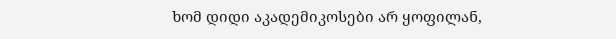ხომ დიდი აკადემიკოსები არ ყოფილან,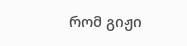რომ გიჟი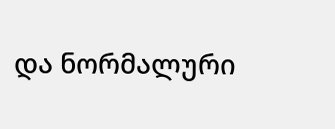და ნორმალური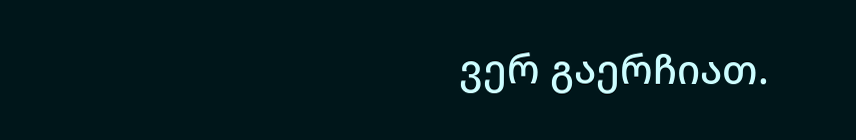ვერ გაერჩიათ.